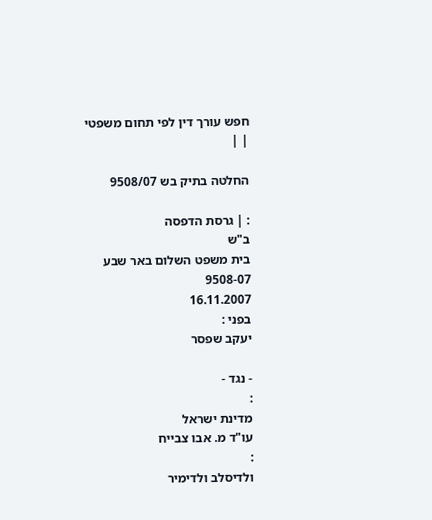חפש עורך דין לפי תחום משפטי
| |

החלטה בתיק בש 9508/07

: | גרסת הדפסה
ב"ש
בית משפט השלום באר שבע
9508-07
16.11.2007
בפני :
יעקב שפסר

- נגד -
:
מדינת ישראל
עו"ד מ. אבו צבייח
:
ולדיסלב ולדימיר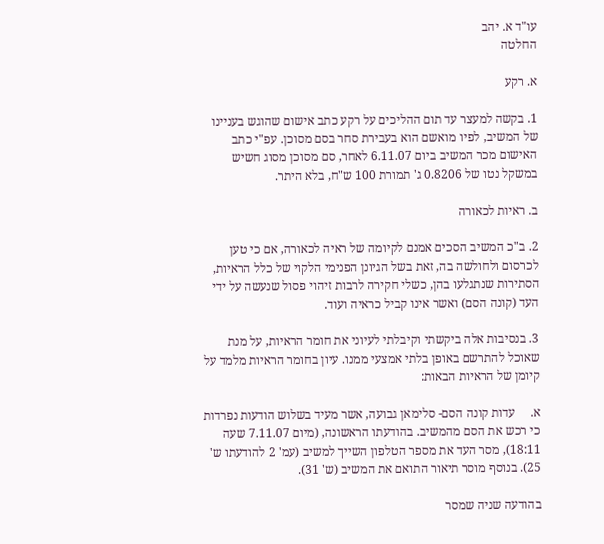עו"ד א. יהב
החלטה

א. רקע

1. בקשה למעצר עד תום ההליכים על רקע כתב אישום שהוגש בעניינו של המשיב, לפיו מואשם הוא בעבירת סחר בסם מסוכן. עפ"י כתב האישום מכר המשיב ביום 6.11.07 לאחר, סם מסוכן מסוג חשיש במשקל נטו של 0.8206 ג' תמורת 100 ש"ח, בלא היתר.

ב. ראיות לכאורה

2. ב"כ המשיב הסכים אמנם לקיומה של ראיה לכאורה, אם כי טען לכרסום ולחולשה בה, זאת בשל הגיונן הפנימי הלקוי של כלל הראיות, הסתירות שנתגלעו בהן, כשלי חקירה לרבות זיהוי פסול שנעשה על ידי העד (קונה הסם) ואשר אינו קביל כראיה ועוד.

3. בנסיבות אלה ביקשתי וקיבלתי לעיוני את חומר הראיות, על מנת שאוכל להתרשם באופן בלתי אמצעי ממנו. עיון בחומר הראיות מלמד על קיומן של הראיות הבאות:

א.     עדות קונה הסם- סלימאן גבועה, אשר מעיד בשלוש הודעות נפרדות כי רכש את הסם מהמשיב. בהודעתו הראשונה, (מיום 7.11.07 שעה 18:11), מסר העד את מספר הטלפון השייך למשיב (עמ' 2 להודעתו ש' 25). בנוסף מוסר תיאור התואם את המשיב (ש' 31).

בהודעה שניה שמסר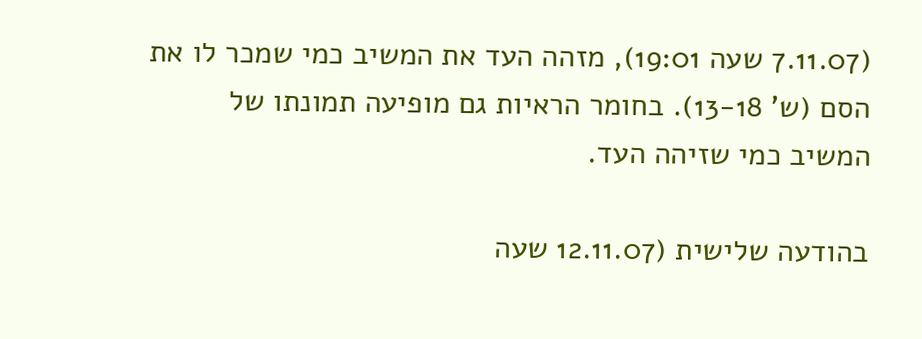(7.11.07 שעה 19:01), מזהה העד את המשיב כמי שמכר לו את הסם (ש' 13-18). בחומר הראיות גם מופיעה תמונתו של המשיב כמי שזיהה העד.

בהודעה שלישית (12.11.07 שעה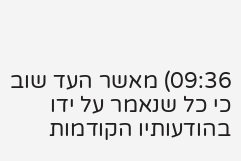09:36) מאשר העד שוב כי כל שנאמר על ידו בהודעותיו הקודמות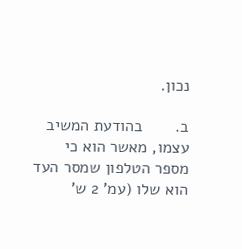נכון.

ב.       בהודעת המשיב עצמו, מאשר הוא כי מספר הטלפון שמסר העד הוא שלו (עמ' 2 ש'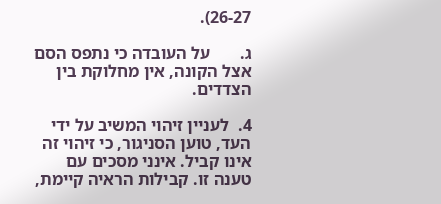26-27).

ג.       על העובדה כי נתפס הסם אצל הקונה, אין מחלוקת בין הצדדים.

4.  לעניין זיהוי המשיב על ידי העד, טוען הסניגור, כי זיהוי זה אינו קביל. אינני מסכים עם טענה זו. קבילות הראיה קיימת,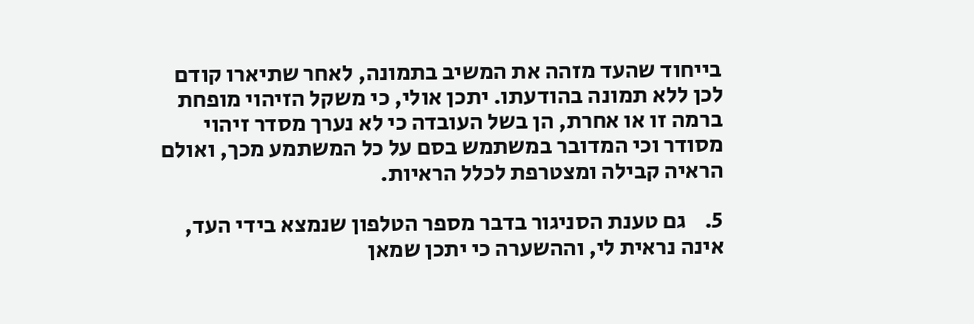בייחוד שהעד מזהה את המשיב בתמונה, לאחר שתיארו קודם לכן ללא תמונה בהודעתו. יתכן אולי, כי משקל הזיהוי מופחת ברמה זו או אחרת, הן בשל העובדה כי לא נערך מסדר זיהוי מסודר וכי המדובר במשתמש בסם על כל המשתמע מכך, ואולם הראיה קבילה ומצטרפת לכלל הראיות.

5.    גם טענת הסניגור בדבר מספר הטלפון שנמצא בידי העד, אינה נראית לי, וההשערה כי יתכן שמאן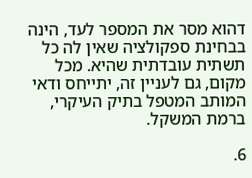דהוא מסר את המספר לעד, הינה בבחינת ספקולציה שאין לה כל תשתית עובדתית שהיא. מכל מקום, גם לעניין זה, יתייחס ודאי המותב המטפל בתיק העיקרי, ברמת המשקל.

6.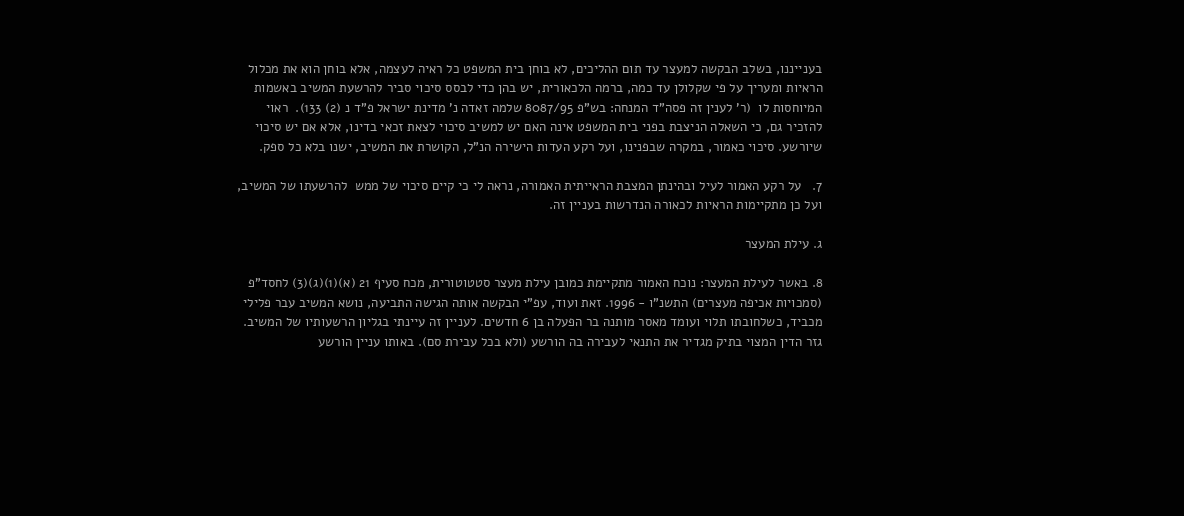בענייננו, בשלב הבקשה למעצר עד תום ההליכים, לא בוחן בית המשפט כל ראיה לעצמה, אלא בוחן הוא את מכלול הראיות ומעריך על פי שקלולן עד כמה, ברמה הלכאורית, יש בהן כדי לבסס סיכוי סביר להרשעת המשיב באשמות המיוחסות לו  (ר' לענין זה פסה"ד המנחה: בש"פ 8087/95 שלמה זאדה נ' מדינת ישראל פ"ד נ (2) 133).  ראוי להזכיר גם, כי השאלה הניצבת בפני בית המשפט אינה האם יש למשיב סיכוי לצאת זכאי בדינו, אלא אם יש סיכוי שיורשע. סיכוי כאמור, במקרה שבפנינו, ועל רקע העדות הישירה הנ"ל, הקושרת את המשיב, ישנו בלא כל ספק.

7.   על רקע האמור לעיל ובהינתן המצבת הראייתית האמורה, נראה לי כי קיים סיכוי של ממש  להרשעתו של המשיב, ועל כן מתקיימות הראיות לכאורה הנדרשות בעניין זה.

ג. עילת המעצר

8. באשר לעילת המעצר: נוכח האמור מתקיימת כמובן עילת מעצר סטטוטורית, מכח סעיף 21 (א)(1)(ג)(3) לחסד"פ (סמכויות אכיפה מעצרים) התשנ"ו - 1996. זאת ועוד, עפ"י הבקשה אותה הגישה התביעה, נושא המשיב עבר פלילי מכביד, כשלחובתו תלוי ועומד מאסר מותנה בר הפעלה בן 6 חדשים. לעניין זה עיינתי בגליון הרשעותיו של המשיב. גזר הדין המצוי בתיק מגדיר את התנאי לעבירה בה הורשע (ולא בכל עבירת סם). באותו עניין הורשע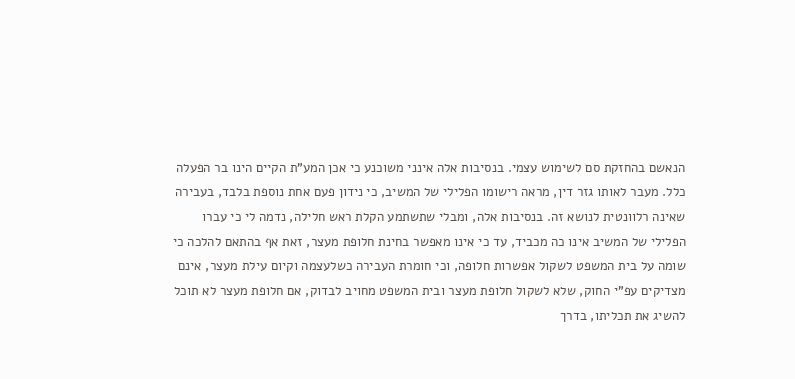הנאשם בהחזקת סם לשימוש עצמי. בנסיבות אלה אינני משוכנע כי אכן המע"ת הקיים הינו בר הפעלה כלל. מעבר לאותו גזר דין, מראה רישומו הפלילי של המשיב, כי נידון פעם אחת נוספת בלבד, בעבירה שאינה רלוונטית לנושא זה. בנסיבות אלה, ומבלי שתשתמע הקלת ראש חלילה, נדמה לי כי עברו הפלילי של המשיב אינו כה מכביד, עד כי אינו מאפשר בחינת חלופת מעצר, זאת אף בהתאם להלכה כי שומה על בית המשפט לשקול אפשרות חלופה, וכי חומרת העבירה כשלעצמה וקיום עילת מעצר, אינם מצדיקים עפ"י החוק, שלא לשקול חלופת מעצר ובית המשפט מחויב לבדוק, אם חלופת מעצר לא תוכל להשיג את תכליתו, בדרך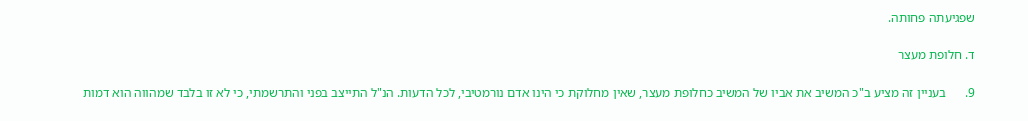שפגיעתה פחותה.

ד. חלופת מעצר

9.      בעניין זה מציע ב"כ המשיב את אביו של המשיב כחלופת מעצר, שאין מחלוקת כי הינו אדם נורמטיבי, לכל הדעות. הנ"ל התייצב בפני והתרשמתי, כי לא זו בלבד שמהווה הוא דמות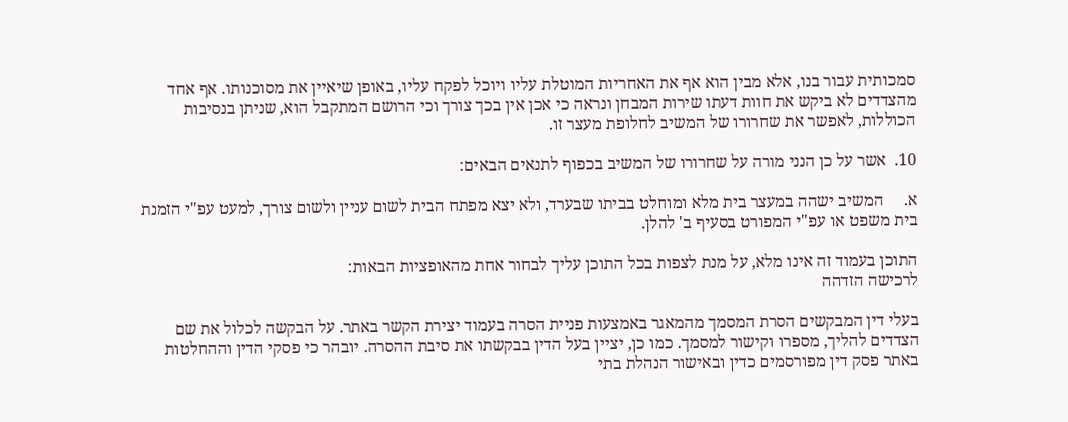סמכותית עבור בנו, אלא מבין הוא אף את האחריות המוטלת עליו ויוכל לפקח עליו, באופן שיאיין את מסוכנותו. אף אחד מהצדדים לא ביקש את חוות דעתו שירות המבחן ונראה כי אכן אין בכך צורך וכי הרושם המתקבל הוא, שניתן בנסיבות הכוללות, לאפשר את שחרורו של המשיב לחלופת מעצר זו.

10.  אשר על כן הנני מורה על שחרורו של המשיב בכפוף לתנאים הבאים:

א.     המשיב ישהה במעצר בית מלא ומוחלט בביתו שבערד, ולא יצא מפתח הבית לשום עניין ולשום צורך, למעט עפ"י הזמנת בית משפט או עפ"י המפורט בסעיף ב' להלן.

התוכן בעמוד זה אינו מלא, על מנת לצפות בכל התוכן עליך לבחור אחת מהאופציות הבאות:
לרכישה הזדהה

בעלי דין המבקשים הסרת המסמך מהמאגר באמצעות פניית הסרה בעמוד יצירת הקשר באתר. על הבקשה לכלול את שם הצדדים להליך, מספרו וקישור למסמך. כמו כן, יציין בעל הדין בבקשתו את סיבת ההסרה. יובהר כי פסקי הדין וההחלטות באתר פסק דין מפורסמים כדין ובאישור הנהלת בתי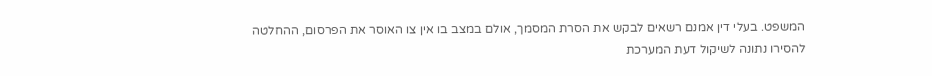המשפט. בעלי דין אמנם רשאים לבקש את הסרת המסמך, אולם במצב בו אין צו האוסר את הפרסום, ההחלטה להסירו נתונה לשיקול דעת המערכת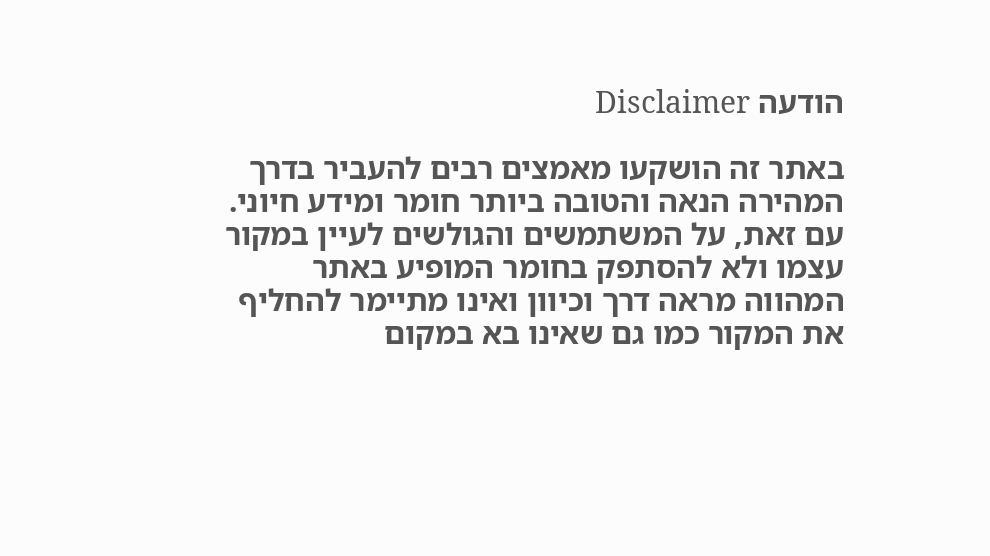הודעה Disclaimer

באתר זה הושקעו מאמצים רבים להעביר בדרך המהירה הנאה והטובה ביותר חומר ומידע חיוני. עם זאת, על המשתמשים והגולשים לעיין במקור עצמו ולא להסתפק בחומר המופיע באתר המהווה מראה דרך וכיוון ואינו מתיימר להחליף את המקור כמו גם שאינו בא במקום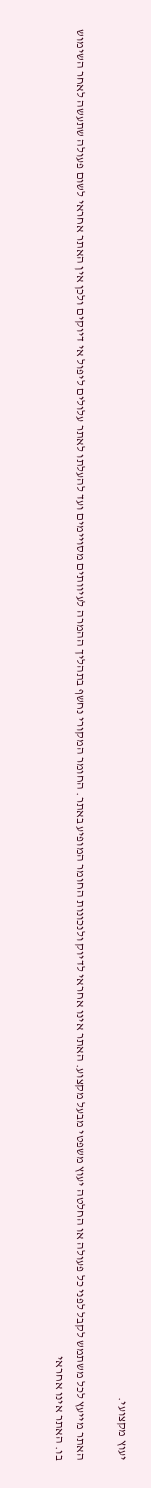יעוץ מקצועי.

האתר מייעץ לכל משתמש לקבל לפני כל פעולה או החלטה יעוץ משפטי מבעל מקצוע. האתר אינו אחראי לדיוק ולנכונות החומר המופיע באתר. החומר המקורי נחשף בתהליך ההמרה לעיוותים מסויימים ועד להעלתו לאתר עלולים ליפול אי דיוקים ולכן אין האתר אחראי לשום פעולה שתעשה לאחר השימוש בו. האתר אינו אחראי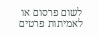לשום פרסום או לאמיתות פרטים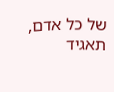של כל אדם, תאגיד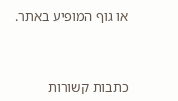או גוף המופיע באתר.




כתבות קשורות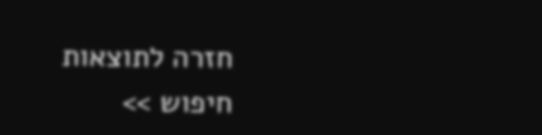חזרה לתוצאות חיפוש >>